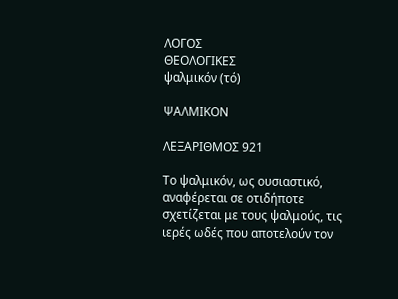ΛΟΓΟΣ
ΘΕΟΛΟΓΙΚΕΣ
ψαλμικόν (τό)

ΨΑΛΜΙΚΟΝ

ΛΕΞΑΡΙΘΜΟΣ 921

Το ψαλμικόν, ως ουσιαστικό, αναφέρεται σε οτιδήποτε σχετίζεται με τους ψαλμούς, τις ιερές ωδές που αποτελούν τον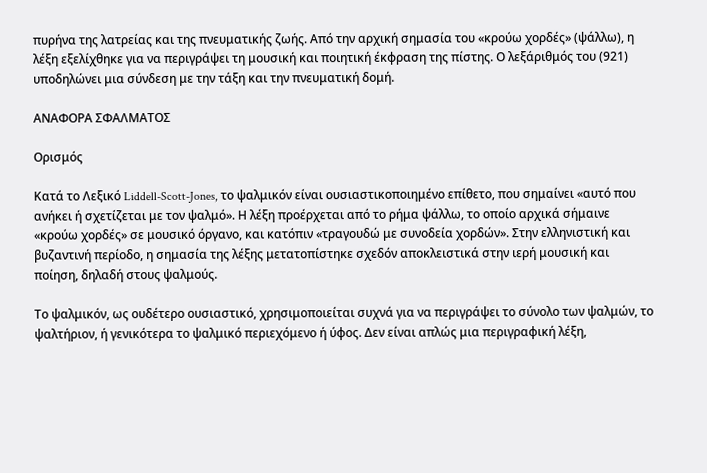πυρήνα της λατρείας και της πνευματικής ζωής. Από την αρχική σημασία του «κρούω χορδές» (ψάλλω), η λέξη εξελίχθηκε για να περιγράψει τη μουσική και ποιητική έκφραση της πίστης. Ο λεξάριθμός του (921) υποδηλώνει μια σύνδεση με την τάξη και την πνευματική δομή.

ΑΝΑΦΟΡΑ ΣΦΑΛΜΑΤΟΣ

Ορισμός

Κατά το Λεξικό Liddell-Scott-Jones, το ψαλμικόν είναι ουσιαστικοποιημένο επίθετο, που σημαίνει «αυτό που ανήκει ή σχετίζεται με τον ψαλμό». Η λέξη προέρχεται από το ρήμα ψάλλω, το οποίο αρχικά σήμαινε «κρούω χορδές» σε μουσικό όργανο, και κατόπιν «τραγουδώ με συνοδεία χορδών». Στην ελληνιστική και βυζαντινή περίοδο, η σημασία της λέξης μετατοπίστηκε σχεδόν αποκλειστικά στην ιερή μουσική και ποίηση, δηλαδή στους ψαλμούς.

Το ψαλμικόν, ως ουδέτερο ουσιαστικό, χρησιμοποιείται συχνά για να περιγράψει το σύνολο των ψαλμών, το ψαλτήριον, ή γενικότερα το ψαλμικό περιεχόμενο ή ύφος. Δεν είναι απλώς μια περιγραφική λέξη,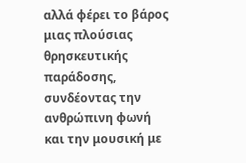αλλά φέρει το βάρος μιας πλούσιας θρησκευτικής παράδοσης, συνδέοντας την ανθρώπινη φωνή και την μουσική με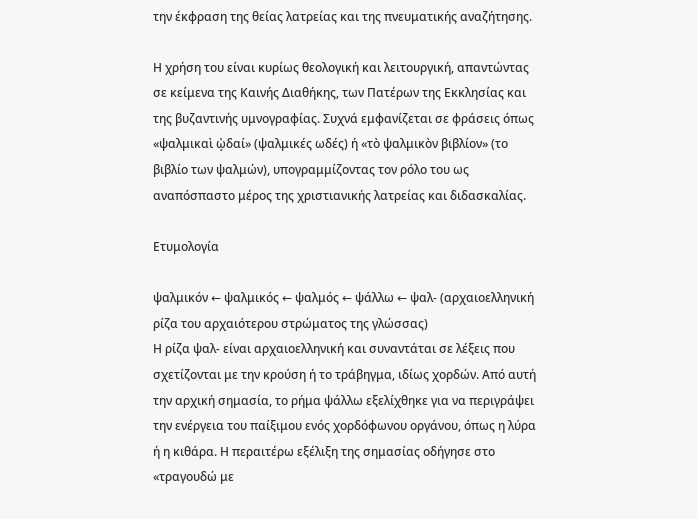την έκφραση της θείας λατρείας και της πνευματικής αναζήτησης.

Η χρήση του είναι κυρίως θεολογική και λειτουργική, απαντώντας σε κείμενα της Καινής Διαθήκης, των Πατέρων της Εκκλησίας και της βυζαντινής υμνογραφίας. Συχνά εμφανίζεται σε φράσεις όπως «ψαλμικαὶ ᾠδαί» (ψαλμικές ωδές) ή «τὸ ψαλμικὸν βιβλίον» (το βιβλίο των ψαλμών), υπογραμμίζοντας τον ρόλο του ως αναπόσπαστο μέρος της χριστιανικής λατρείας και διδασκαλίας.

Ετυμολογία

ψαλμικόν ← ψαλμικός ← ψαλμός ← ψάλλω ← ψαλ- (αρχαιοελληνική ρίζα του αρχαιότερου στρώματος της γλώσσας)
Η ρίζα ψαλ- είναι αρχαιοελληνική και συναντάται σε λέξεις που σχετίζονται με την κρούση ή το τράβηγμα, ιδίως χορδών. Από αυτή την αρχική σημασία, το ρήμα ψάλλω εξελίχθηκε για να περιγράψει την ενέργεια του παίξιμου ενός χορδόφωνου οργάνου, όπως η λύρα ή η κιθάρα. Η περαιτέρω εξέλιξη της σημασίας οδήγησε στο «τραγουδώ με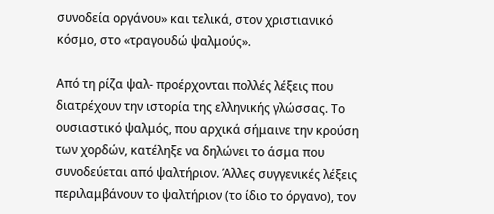συνοδεία οργάνου» και τελικά, στον χριστιανικό κόσμο, στο «τραγουδώ ψαλμούς».

Από τη ρίζα ψαλ- προέρχονται πολλές λέξεις που διατρέχουν την ιστορία της ελληνικής γλώσσας. Το ουσιαστικό ψαλμός, που αρχικά σήμαινε την κρούση των χορδών, κατέληξε να δηλώνει το άσμα που συνοδεύεται από ψαλτήριον. Άλλες συγγενικές λέξεις περιλαμβάνουν το ψαλτήριον (το ίδιο το όργανο), τον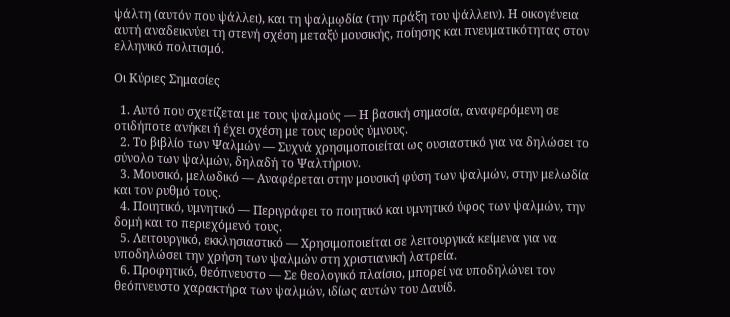ψάλτη (αυτόν που ψάλλει), και τη ψαλμῳδία (την πράξη του ψάλλειν). Η οικογένεια αυτή αναδεικνύει τη στενή σχέση μεταξύ μουσικής, ποίησης και πνευματικότητας στον ελληνικό πολιτισμό.

Οι Κύριες Σημασίες

  1. Αυτό που σχετίζεται με τους ψαλμούς — Η βασική σημασία, αναφερόμενη σε οτιδήποτε ανήκει ή έχει σχέση με τους ιερούς ύμνους.
  2. Το βιβλίο των Ψαλμών — Συχνά χρησιμοποιείται ως ουσιαστικό για να δηλώσει το σύνολο των ψαλμών, δηλαδή το Ψαλτήριον.
  3. Μουσικό, μελωδικό — Αναφέρεται στην μουσική φύση των ψαλμών, στην μελωδία και τον ρυθμό τους.
  4. Ποιητικό, υμνητικό — Περιγράφει το ποιητικό και υμνητικό ύφος των ψαλμών, την δομή και το περιεχόμενό τους.
  5. Λειτουργικό, εκκλησιαστικό — Χρησιμοποιείται σε λειτουργικά κείμενα για να υποδηλώσει την χρήση των ψαλμών στη χριστιανική λατρεία.
  6. Προφητικό, θεόπνευστο — Σε θεολογικό πλαίσιο, μπορεί να υποδηλώνει τον θεόπνευστο χαρακτήρα των ψαλμών, ιδίως αυτών του Δαυίδ.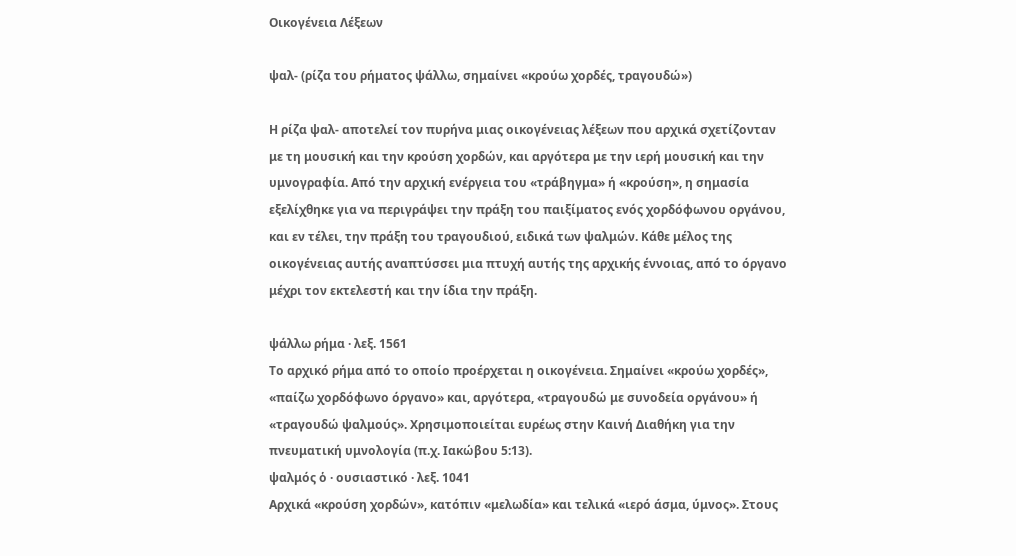Οικογένεια Λέξεων

ψαλ- (ρίζα του ρήματος ψάλλω, σημαίνει «κρούω χορδές, τραγουδώ»)

Η ρίζα ψαλ- αποτελεί τον πυρήνα μιας οικογένειας λέξεων που αρχικά σχετίζονταν με τη μουσική και την κρούση χορδών, και αργότερα με την ιερή μουσική και την υμνογραφία. Από την αρχική ενέργεια του «τράβηγμα» ή «κρούση», η σημασία εξελίχθηκε για να περιγράψει την πράξη του παιξίματος ενός χορδόφωνου οργάνου, και εν τέλει, την πράξη του τραγουδιού, ειδικά των ψαλμών. Κάθε μέλος της οικογένειας αυτής αναπτύσσει μια πτυχή αυτής της αρχικής έννοιας, από το όργανο μέχρι τον εκτελεστή και την ίδια την πράξη.

ψάλλω ρήμα · λεξ. 1561
Το αρχικό ρήμα από το οποίο προέρχεται η οικογένεια. Σημαίνει «κρούω χορδές», «παίζω χορδόφωνο όργανο» και, αργότερα, «τραγουδώ με συνοδεία οργάνου» ή «τραγουδώ ψαλμούς». Χρησιμοποιείται ευρέως στην Καινή Διαθήκη για την πνευματική υμνολογία (π.χ. Ιακώβου 5:13).
ψαλμός ὁ · ουσιαστικό · λεξ. 1041
Αρχικά «κρούση χορδών», κατόπιν «μελωδία» και τελικά «ιερό άσμα, ύμνος». Στους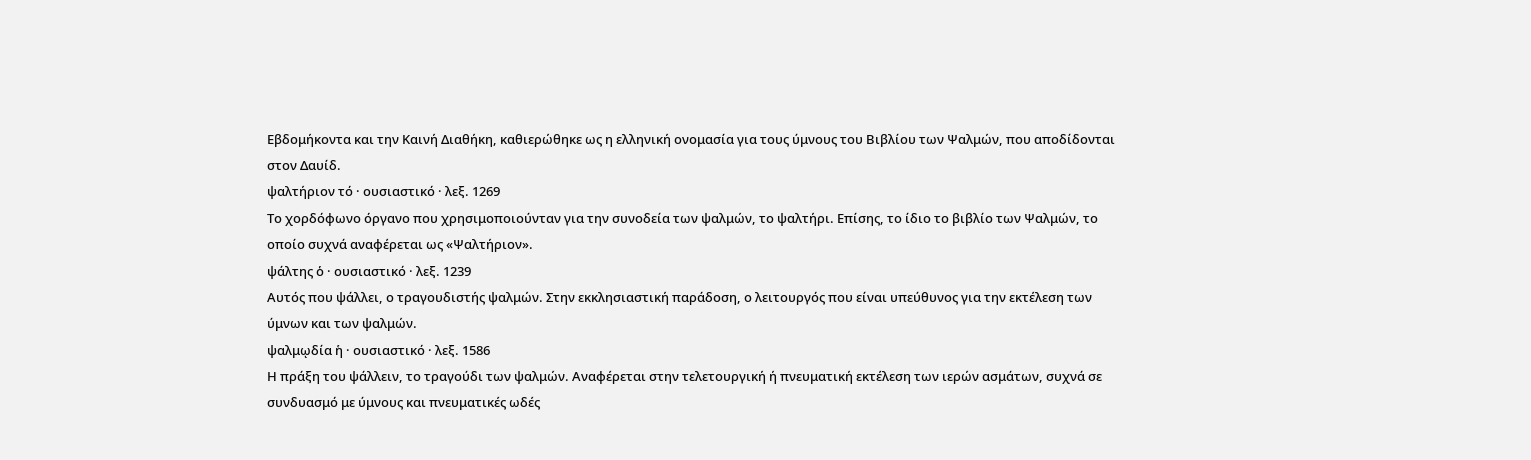Εβδομήκοντα και την Καινή Διαθήκη, καθιερώθηκε ως η ελληνική ονομασία για τους ύμνους του Βιβλίου των Ψαλμών, που αποδίδονται στον Δαυίδ.
ψαλτήριον τό · ουσιαστικό · λεξ. 1269
Το χορδόφωνο όργανο που χρησιμοποιούνταν για την συνοδεία των ψαλμών, το ψαλτήρι. Επίσης, το ίδιο το βιβλίο των Ψαλμών, το οποίο συχνά αναφέρεται ως «Ψαλτήριον».
ψάλτης ὁ · ουσιαστικό · λεξ. 1239
Αυτός που ψάλλει, ο τραγουδιστής ψαλμών. Στην εκκλησιαστική παράδοση, ο λειτουργός που είναι υπεύθυνος για την εκτέλεση των ύμνων και των ψαλμών.
ψαλμῳδία ἡ · ουσιαστικό · λεξ. 1586
Η πράξη του ψάλλειν, το τραγούδι των ψαλμών. Αναφέρεται στην τελετουργική ή πνευματική εκτέλεση των ιερών ασμάτων, συχνά σε συνδυασμό με ύμνους και πνευματικές ωδές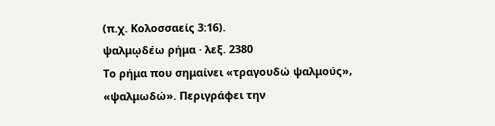(π.χ. Κολοσσαείς 3:16).
ψαλμῳδέω ρήμα · λεξ. 2380
Το ρήμα που σημαίνει «τραγουδώ ψαλμούς», «ψαλμωδώ». Περιγράφει την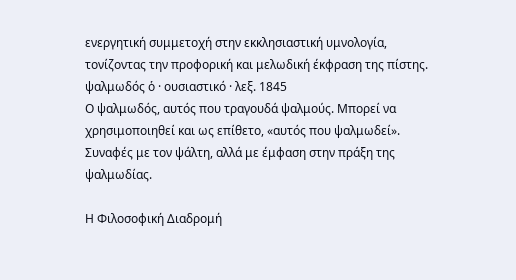ενεργητική συμμετοχή στην εκκλησιαστική υμνολογία, τονίζοντας την προφορική και μελωδική έκφραση της πίστης.
ψαλμωδός ὁ · ουσιαστικό · λεξ. 1845
Ο ψαλμωδός, αυτός που τραγουδά ψαλμούς. Μπορεί να χρησιμοποιηθεί και ως επίθετο, «αυτός που ψαλμωδεί». Συναφές με τον ψάλτη, αλλά με έμφαση στην πράξη της ψαλμωδίας.

Η Φιλοσοφική Διαδρομή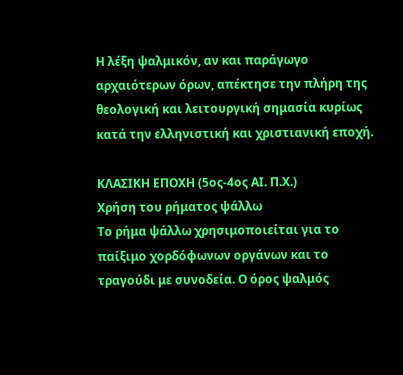Η λέξη ψαλμικόν, αν και παράγωγο αρχαιότερων όρων, απέκτησε την πλήρη της θεολογική και λειτουργική σημασία κυρίως κατά την ελληνιστική και χριστιανική εποχή.

ΚΛΑΣΙΚΗ ΕΠΟΧΗ (5ος-4ος ΑΙ. Π.Χ.)
Χρήση του ρήματος ψάλλω
Το ρήμα ψάλλω χρησιμοποιείται για το παίξιμο χορδόφωνων οργάνων και το τραγούδι με συνοδεία. Ο όρος ψαλμός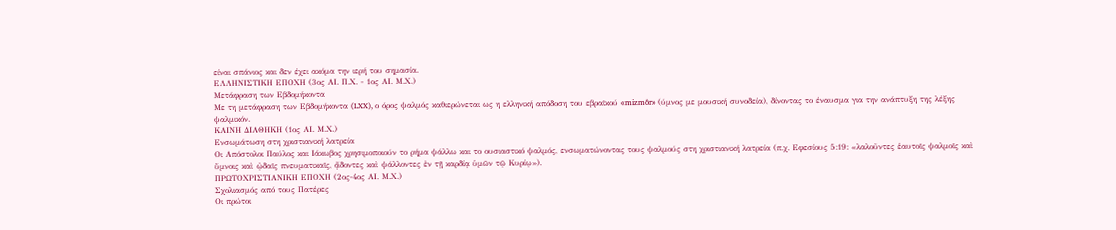είναι σπάνιος και δεν έχει ακόμα την ιερή του σημασία.
ΕΛΛΗΝΙΣΤΙΚΗ ΕΠΟΧΗ (3ος ΑΙ. Π.Χ. - 1ος ΑΙ. Μ.Χ.)
Μετάφραση των Εβδομήκοντα
Με τη μετάφραση των Εβδομήκοντα (LXX), ο όρος ψαλμός καθιερώνεται ως η ελληνική απόδοση του εβραϊκού «mizmôr» (ύμνος με μουσική συνοδεία), δίνοντας το έναυσμα για την ανάπτυξη της λέξης ψαλμικόν.
ΚΑΙΝΗ ΔΙΑΘΗΚΗ (1ος ΑΙ. Μ.Χ.)
Ενσωμάτωση στη χριστιανική λατρεία
Οι Απόστολοι Παύλος και Ιάκωβος χρησιμοποιούν το ρήμα ψάλλω και το ουσιαστικό ψαλμός, ενσωματώνοντας τους ψαλμούς στη χριστιανική λατρεία (π.χ. Εφεσίους 5:19: «λαλοῦντες ἑαυτοῖς ψαλμοῖς καὶ ὕμνοις καὶ ᾠδαῖς πνευματικαῖς, ᾄδοντες καὶ ψάλλοντες ἐν τῇ καρδίᾳ ὑμῶν τῷ Κυρίῳ»).
ΠΡΩΤΟΧΡΙΣΤΙΑΝΙΚΗ ΕΠΟΧΗ (2ος-4ος ΑΙ. Μ.Χ.)
Σχολιασμός από τους Πατέρες
Οι πρώτοι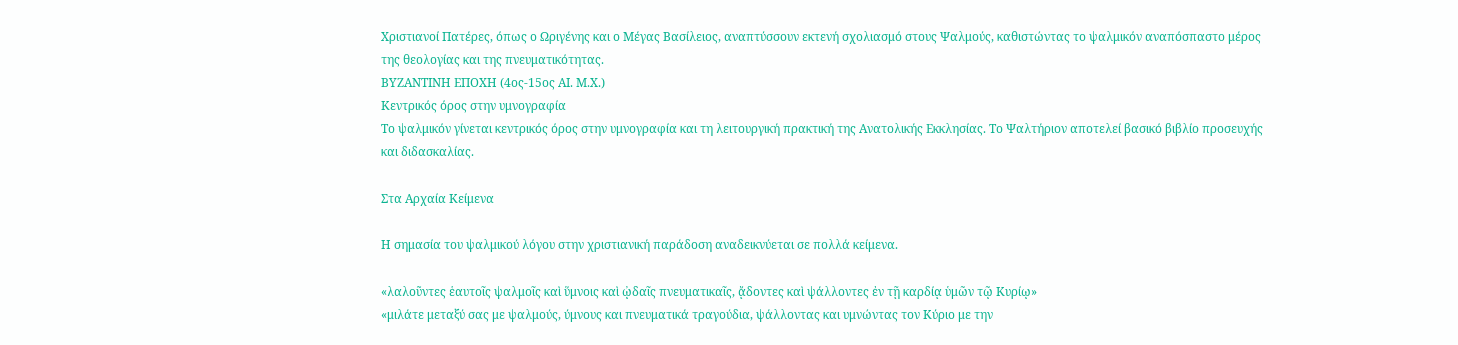Χριστιανοί Πατέρες, όπως ο Ωριγένης και ο Μέγας Βασίλειος, αναπτύσσουν εκτενή σχολιασμό στους Ψαλμούς, καθιστώντας το ψαλμικόν αναπόσπαστο μέρος της θεολογίας και της πνευματικότητας.
ΒΥΖΑΝΤΙΝΗ ΕΠΟΧΗ (4ος-15ος ΑΙ. Μ.Χ.)
Κεντρικός όρος στην υμνογραφία
Το ψαλμικόν γίνεται κεντρικός όρος στην υμνογραφία και τη λειτουργική πρακτική της Ανατολικής Εκκλησίας. Το Ψαλτήριον αποτελεί βασικό βιβλίο προσευχής και διδασκαλίας.

Στα Αρχαία Κείμενα

Η σημασία του ψαλμικού λόγου στην χριστιανική παράδοση αναδεικνύεται σε πολλά κείμενα.

«λαλοῦντες ἑαυτοῖς ψαλμοῖς καὶ ὕμνοις καὶ ᾠδαῖς πνευματικαῖς, ᾄδοντες καὶ ψάλλοντες ἐν τῇ καρδίᾳ ὑμῶν τῷ Κυρίῳ»
«μιλάτε μεταξύ σας με ψαλμούς, ύμνους και πνευματικά τραγούδια, ψάλλοντας και υμνώντας τον Κύριο με την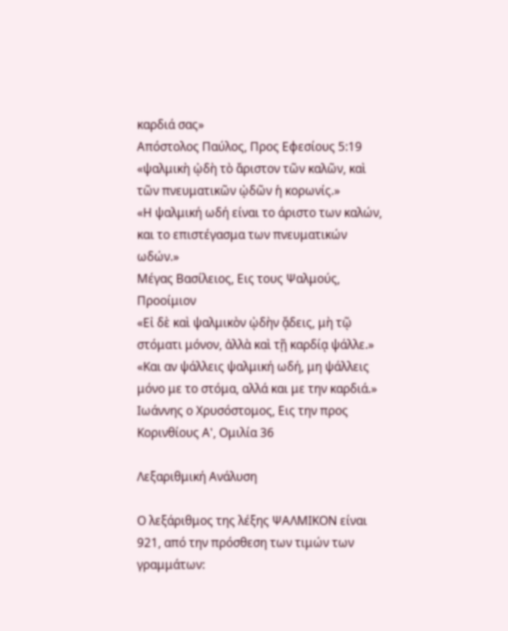καρδιά σας»
Απόστολος Παύλος, Προς Εφεσίους 5:19
«ψαλμικὴ ᾠδὴ τὸ ἄριστον τῶν καλῶν, καὶ τῶν πνευματικῶν ᾠδῶν ἡ κορωνίς.»
«Η ψαλμική ωδή είναι το άριστο των καλών, και το επιστέγασμα των πνευματικών ωδών.»
Μέγας Βασίλειος, Εις τους Ψαλμούς, Προοίμιον
«Εἰ δὲ καὶ ψαλμικὸν ᾠδὴν ᾄδεις, μὴ τῷ στόματι μόνον, ἀλλὰ καὶ τῇ καρδίᾳ ψάλλε.»
«Και αν ψάλλεις ψαλμική ωδή, μη ψάλλεις μόνο με το στόμα, αλλά και με την καρδιά.»
Ιωάννης ο Χρυσόστομος, Εις την προς Κορινθίους Α', Ομιλία 36

Λεξαριθμική Ανάλυση

Ο λεξάριθμος της λέξης ΨΑΛΜΙΚΟΝ είναι 921, από την πρόσθεση των τιμών των γραμμάτων: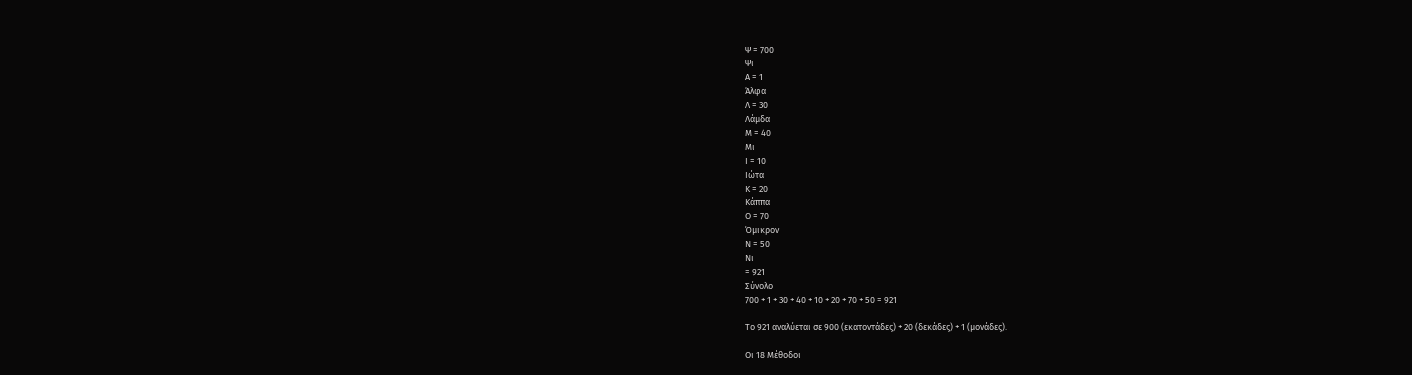Ψ = 700
Ψι
Α = 1
Άλφα
Λ = 30
Λάμδα
Μ = 40
Μι
Ι = 10
Ιώτα
Κ = 20
Κάππα
Ο = 70
Όμικρον
Ν = 50
Νι
= 921
Σύνολο
700 + 1 + 30 + 40 + 10 + 20 + 70 + 50 = 921

Το 921 αναλύεται σε 900 (εκατοντάδες) + 20 (δεκάδες) + 1 (μονάδες).

Οι 18 Μέθοδοι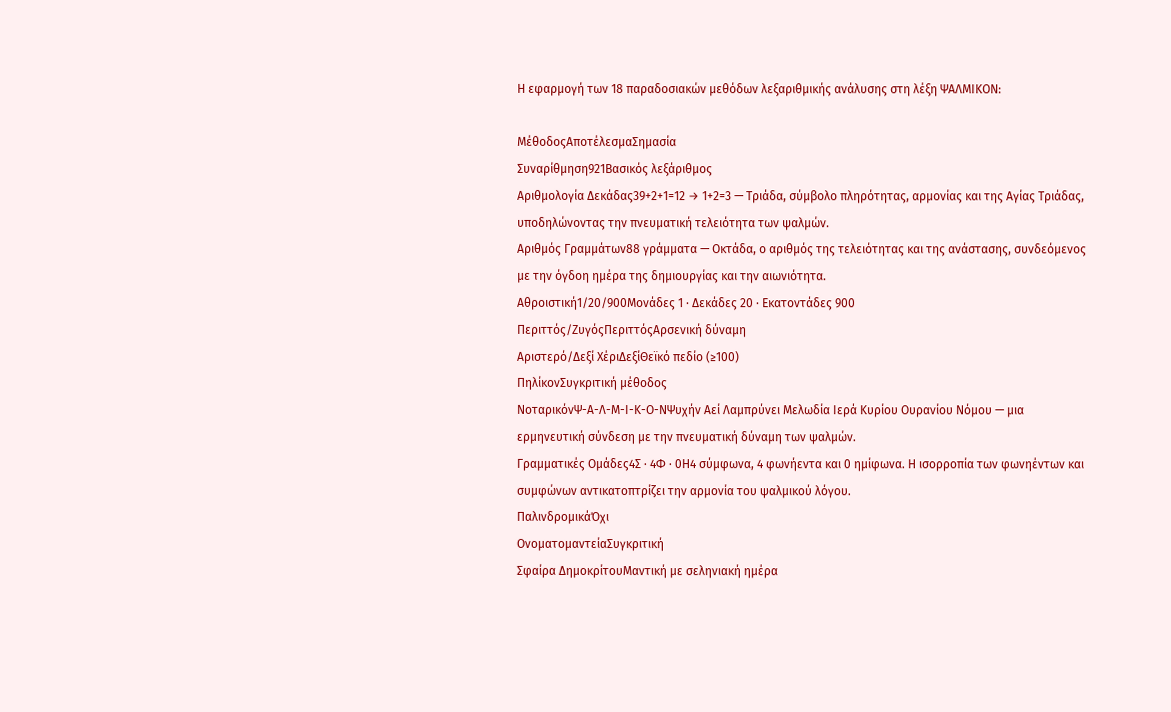Η εφαρμογή των 18 παραδοσιακών μεθόδων λεξαριθμικής ανάλυσης στη λέξη ΨΑΛΜΙΚΟΝ:

ΜέθοδοςΑποτέλεσμαΣημασία
Συναρίθμηση921Βασικός λεξάριθμος
Αριθμολογία Δεκάδας39+2+1=12 → 1+2=3 — Τριάδα, σύμβολο πληρότητας, αρμονίας και της Αγίας Τριάδας, υποδηλώνοντας την πνευματική τελειότητα των ψαλμών.
Αριθμός Γραμμάτων88 γράμματα — Οκτάδα, ο αριθμός της τελειότητας και της ανάστασης, συνδεόμενος με την όγδοη ημέρα της δημιουργίας και την αιωνιότητα.
Αθροιστική1/20/900Μονάδες 1 · Δεκάδες 20 · Εκατοντάδες 900
Περιττός/ΖυγόςΠεριττόςΑρσενική δύναμη
Αριστερό/Δεξί ΧέριΔεξίΘεϊκό πεδίο (≥100)
ΠηλίκονΣυγκριτική μέθοδος
ΝοταρικόνΨ-Α-Λ-Μ-Ι-Κ-Ο-ΝΨυχήν Αεί Λαμπρύνει Μελωδία Ιερά Κυρίου Ουρανίου Νόμου — μια ερμηνευτική σύνδεση με την πνευματική δύναμη των ψαλμών.
Γραμματικές Ομάδες4Σ · 4Φ · 0Η4 σύμφωνα, 4 φωνήεντα και 0 ημίφωνα. Η ισορροπία των φωνηέντων και συμφώνων αντικατοπτρίζει την αρμονία του ψαλμικού λόγου.
ΠαλινδρομικάΌχι
ΟνοματομαντείαΣυγκριτική
Σφαίρα ΔημοκρίτουΜαντική με σεληνιακή ημέρα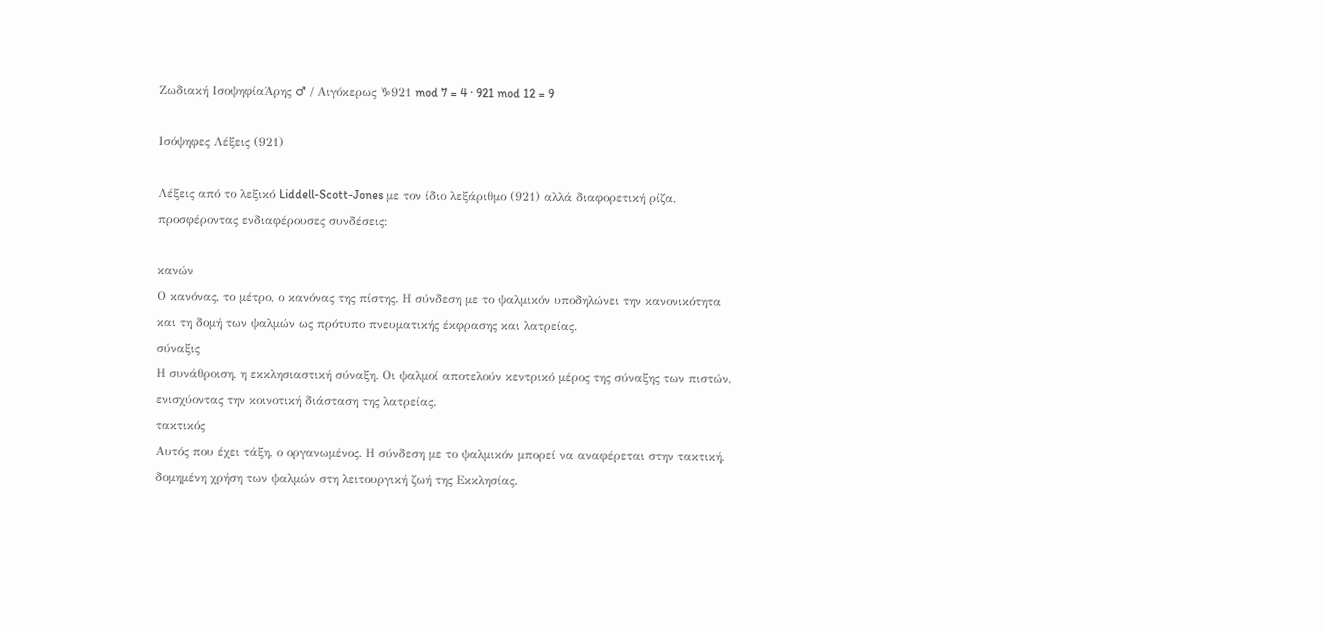Ζωδιακή ΙσοψηφίαΆρης ♂ / Αιγόκερως ♑921 mod 7 = 4 · 921 mod 12 = 9

Ισόψηφες Λέξεις (921)

Λέξεις από το λεξικό Liddell-Scott-Jones με τον ίδιο λεξάριθμο (921) αλλά διαφορετική ρίζα, προσφέροντας ενδιαφέρουσες συνδέσεις:

κανών
Ο κανόνας, το μέτρο, ο κανόνας της πίστης. Η σύνδεση με το ψαλμικόν υποδηλώνει την κανονικότητα και τη δομή των ψαλμών ως πρότυπο πνευματικής έκφρασης και λατρείας.
σύναξις
Η συνάθροιση, η εκκλησιαστική σύναξη. Οι ψαλμοί αποτελούν κεντρικό μέρος της σύναξης των πιστών, ενισχύοντας την κοινοτική διάσταση της λατρείας.
τακτικός
Αυτός που έχει τάξη, ο οργανωμένος. Η σύνδεση με το ψαλμικόν μπορεί να αναφέρεται στην τακτική, δομημένη χρήση των ψαλμών στη λειτουργική ζωή της Εκκλησίας.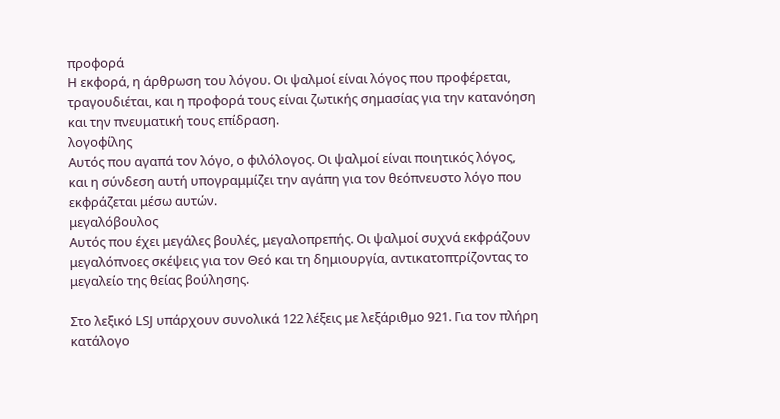προφορά
Η εκφορά, η άρθρωση του λόγου. Οι ψαλμοί είναι λόγος που προφέρεται, τραγουδιέται, και η προφορά τους είναι ζωτικής σημασίας για την κατανόηση και την πνευματική τους επίδραση.
λογοφίλης
Αυτός που αγαπά τον λόγο, ο φιλόλογος. Οι ψαλμοί είναι ποιητικός λόγος, και η σύνδεση αυτή υπογραμμίζει την αγάπη για τον θεόπνευστο λόγο που εκφράζεται μέσω αυτών.
μεγαλόβουλος
Αυτός που έχει μεγάλες βουλές, μεγαλοπρεπής. Οι ψαλμοί συχνά εκφράζουν μεγαλόπνοες σκέψεις για τον Θεό και τη δημιουργία, αντικατοπτρίζοντας το μεγαλείο της θείας βούλησης.

Στο λεξικό LSJ υπάρχουν συνολικά 122 λέξεις με λεξάριθμο 921. Για τον πλήρη κατάλογο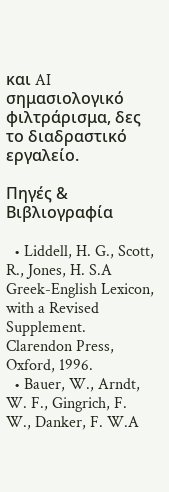και AI σημασιολογικό φιλτράρισμα, δες το διαδραστικό εργαλείο.

Πηγές & Βιβλιογραφία

  • Liddell, H. G., Scott, R., Jones, H. S.A Greek-English Lexicon, with a Revised Supplement. Clarendon Press, Oxford, 1996.
  • Bauer, W., Arndt, W. F., Gingrich, F. W., Danker, F. W.A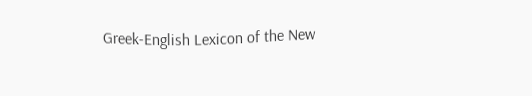Greek-English Lexicon of the New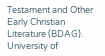Testament and Other Early Christian Literature (BDAG). University of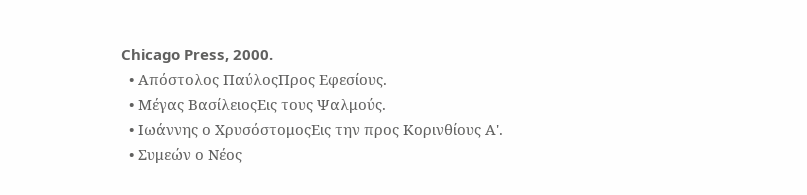Chicago Press, 2000.
  • Απόστολος ΠαύλοςΠρος Εφεσίους.
  • Μέγας ΒασίλειοςΕις τους Ψαλμούς.
  • Ιωάννης ο ΧρυσόστομοςΕις την προς Κορινθίους Α'.
  • Συμεών ο Νέος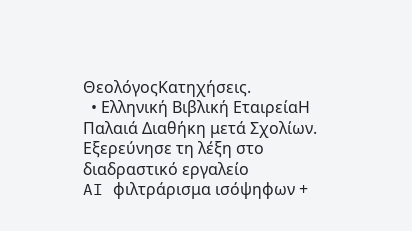ΘεολόγοςΚατηχήσεις.
  • Ελληνική Βιβλική ΕταιρείαΗ Παλαιά Διαθήκη μετά Σχολίων.
Εξερεύνησε τη λέξη στο διαδραστικό εργαλείο
AI φιλτράρισμα ισόψηφων +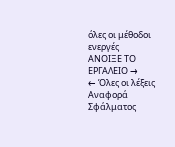όλες οι μέθοδοι ενεργές
ΑΝΟΙΞΕ ΤΟ ΕΡΓΑΛΕΙΟ →
← Όλες οι λέξεις
Αναφορά Σφάλματος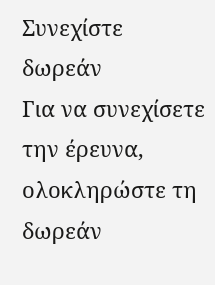Συνεχίστε δωρεάν
Για να συνεχίσετε την έρευνα, ολοκληρώστε τη δωρεάν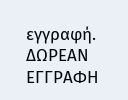εγγραφή.
ΔΩΡΕΑΝ ΕΓΓΡΑΦΗ